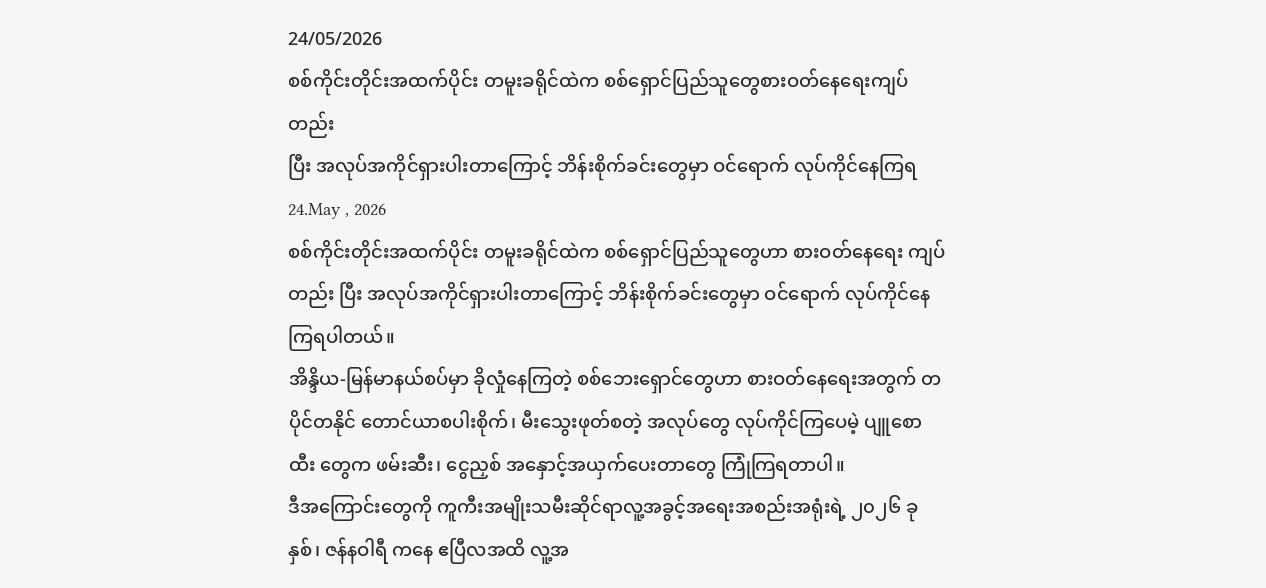24/05/2026
စစ်ကိုင်းတိုင်းအထက်ပိုင်း တမူးခရိုင်ထဲက စစ်ရှောင်ပြည်သူတွေစားဝတ်နေရေးကျပ်တည်း
ပြီး အလုပ်အကိုင်ရှားပါးတာကြောင့် ဘိန်းစိုက်ခင်းတွေမှာ ဝင်ရောက် လုပ်ကိုင်နေကြရ
24.May , 2026
စစ်ကိုင်းတိုင်းအထက်ပိုင်း တမူးခရိုင်ထဲက စစ်ရှောင်ပြည်သူတွေဟာ စားဝတ်နေရေး ကျပ်တည်း ပြီး အလုပ်အကိုင်ရှားပါးတာကြောင့် ဘိန်းစိုက်ခင်းတွေမှာ ဝင်ရောက် လုပ်ကိုင်နေကြရပါတယ်။
အိန္ဒိယ-မြန်မာနယ်စပ်မှာ ခိုလှုံနေကြတဲ့ စစ်ဘေးရှောင်တွေဟာ စားဝတ်နေရေးအတွက် တပိုင်တနိုင် တောင်ယာစပါးစိုက်၊ မီးသွေးဖုတ်စတဲ့ အလုပ်တွေ လုပ်ကိုင်ကြပေမဲ့ ပျူစောထီး တွေက ဖမ်းဆီး၊ ငွေညှစ် အနှောင့်အယှက်ပေးတာတွေ ကြုံကြရတာပါ။
ဒီအကြောင်းတွေကို ကူကီးအမျိုးသမီးဆိုင်ရာလူ့အခွင့်အရေးအစည်းအရုံးရဲ့ ၂၀၂၆ ခုနှစ်၊ ဇန်နဝါရီ ကနေ ဧပြီလအထိ လူ့အ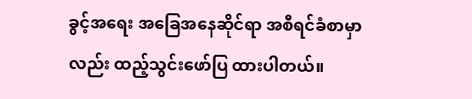ခွင့်အရေး အခြေအနေဆိုင်ရာ အစီရင်ခံစာမှာလည်း ထည့်သွင်းဖော်ပြ ထားပါတယ်။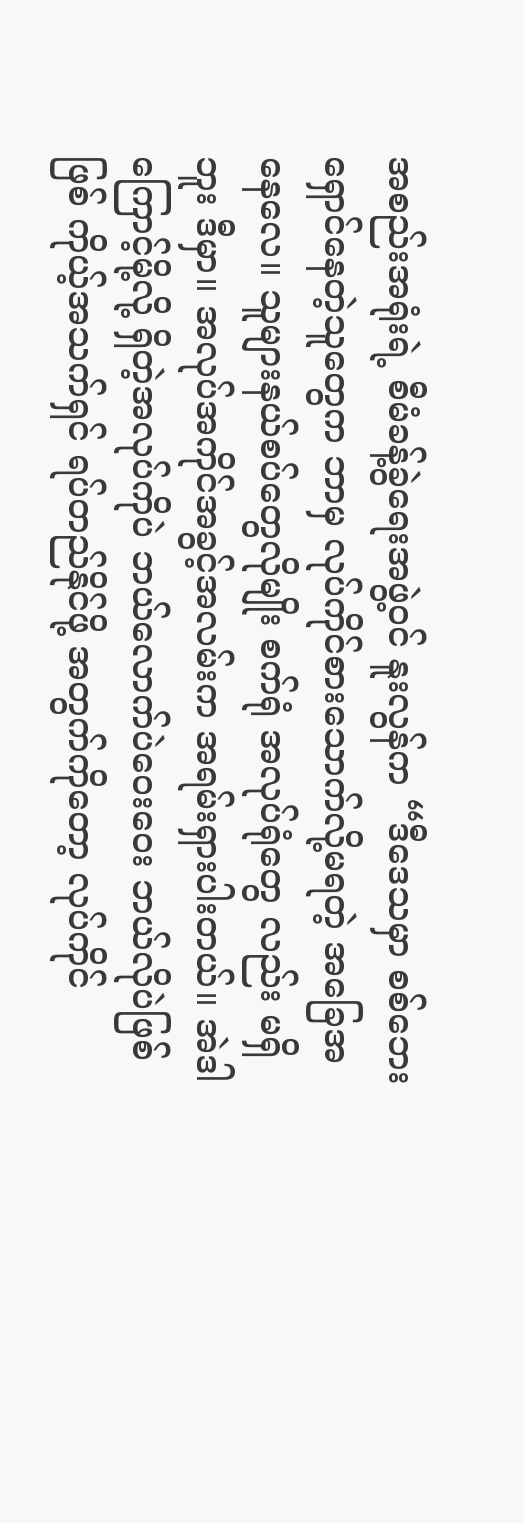အစည်းအရုံးရဲ့ စီမံခန့်ခွဲရေးအဖွဲ့ဝင် နူးလွန်က “ဒီဒေသမှာ စစ်ဘေးရှောင်နေတဲ့သူတွေက ဘာမှ လုပ်ကိုင်စားသောက်လို့မရတဲ့ အခြေအနေလေ။ သူများနယ်စပ်တွေလိုမျိုး စက်ရုံ အလုပ်ရုံတွေ လည်း မရှိဘူး ဒီမှာ။ အလုပ်အကိုင်အခွင့်အလမ်းက အရမ်းရှားပါးတယ်။ အဲဒါကြောင့်မို့လို့ ရှိတဲ့အလုပ်ကိုပဲ ဘယ်လောက်ပဲဝေးဝေး ဘယ်လိုပဲဖြစ်ဖြစ် ကိုယ့်အသက်ရှင် ရပ်တည်နိုင်ဖို့ အတွက်ကိုတော့ လုပ်ကိုင်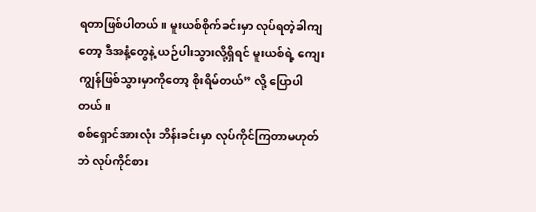ရတာဖြစ်ပါတယ်။ မူးယစ်စိုက်ခင်းမှာ လုပ်ရတဲ့ခါကျတော့ ဒီအနံ့တွေနဲ့ ယဉ်ပါးသွားလို့ရှိရင် မူးယစ်ရဲ့ ကျေးကျွန်ဖြစ်သွားမှာကိုတော့ စိုးရိမ်တယ်” လို့ ပြောပါတယ်။
စစ်ရှောင်အားလုံး ဘိန်းခင်းမှာ လုပ်ကိုင်ကြတာမဟုတ်ဘဲ လုပ်ကိုင်စား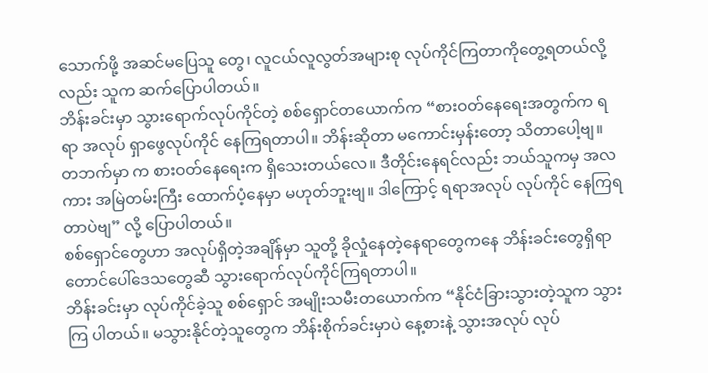သောက်ဖို့ အဆင်မပြေသူ တွေ၊ လူငယ်လူလွတ်အများစု လုပ်ကိုင်ကြတာကိုတွေ့ရတယ်လို့လည်း သူက ဆက်ပြောပါတယ်။
ဘိန်းခင်းမှာ သွားရောက်လုပ်ကိုင်တဲ့ စစ်ရှောင်တယောက်က “စားဝတ်နေရေးအတွက်က ရရာ အလုပ် ရှာဖွေလုပ်ကိုင် နေကြရတာပါ။ ဘိန်းဆိုတာ မကောင်းမှန်းတော့ သိတာပေါ့ဗျ။ တဘက်မှာ က စားဝတ်နေရေးက ရှိသေးတယ်လေ။ ဒီတိုင်းနေရင်လည်း ဘယ်သူကမှ အလကား အမြဲတမ်းကြီး ထောက်ပံ့နေမှာ မဟုတ်ဘူးဗျ။ ဒါကြောင့် ရရာအလုပ် လုပ်ကိုင် နေကြရတာပဲဗျ” လို့ ပြောပါတယ်။
စစ်ရှောင်တွေဟာ အလုပ်ရှိတဲ့အချိန်မှာ သူတို့ ခိုလှုံနေတဲ့နေရာတွေကနေ ဘိန်းခင်းတွေရှိရာ တောင်ပေါ်ဒေသတွေဆီ သွားရောက်လုပ်ကိုင်ကြရတာပါ။
ဘိန်းခင်းမှာ လုပ်ကိုင်ခဲ့သူ စစ်ရှောင် အမျိုးသမီးတယောက်က “နိုင်ငံခြားသွားတဲ့သူက သွားကြ ပါတယ်။ မသွားနိုင်တဲ့သူတွေက ဘိန်းစိုက်ခင်းမှာပဲ နေ့စားနဲ့ သွားအလုပ် လုပ်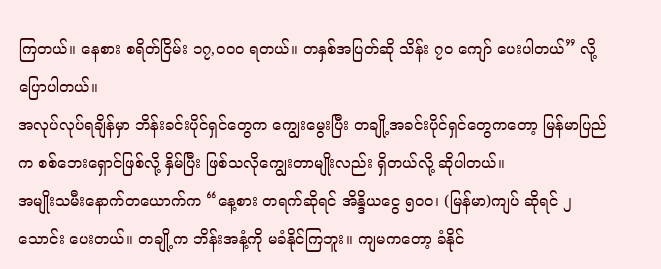ကြတယ်။ နေစား စရိတ်ငြိမ်း ၁၇,၀၀၀ ရတယ်။ တနှစ်အပြတ်ဆို သိန်း ၇၀ ကျော် ပေးပါတယ်” လို့ ပြောပါတယ်။
အလုပ်လုပ်ရချိန်မှာ ဘိန်းခင်းပိုင်ရှင်တွေက ကျွေးမွေးပြီး တချို့အခင်းပိုင်ရှင်တွေကတော့ မြန်မာပြည်က စစ်ဘေးရှောင်ဖြစ်လို့ နှိမ်ပြီး ဖြစ်သလိုကျွေးတာမျိုးလည်း ရှိတယ်လို့ ဆိုပါတယ်။
အမျိုးသမီးနောက်တယောက်က “နေ့စား တရက်ဆိုရင် အိန္ဒိယငွေ ၅၀၀၊ (မြန်မာ)ကျပ် ဆိုရင် ၂ သောင်း ပေးတယ်။ တချို့က ဘိန်းအနံ့ကို မခံနိုင်ကြဘူး။ ကျမကတော့ ခံနိုင်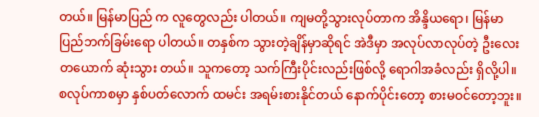တယ်။ မြန်မာပြည် က လူတွေလည်း ပါတယ်။ ကျမတို့သွားလုပ်တာက အိန္ဒိယရော၊ မြန်မာပြည်ဘက်ခြမ်းရော ပါတယ်။ တနှစ်က သွားတဲ့ချိန်မှာဆိုရင် အဲဒီမှာ အလုပ်လာလုပ်တဲ့ ဦးလေးတယောက် ဆုံးသွား တယ်။ သူကတော့ သက်ကြီးပိုင်းလည်းဖြစ်လို့ ရောဂါအခံလည်း ရှိလို့ပါ။ စလုပ်ကာစမှာ နှစ်ပတ်လောက် ထမင်း အရမ်းစားနိုင်တယ် နောက်ပိုင်းတော့ စားမဝင်တော့ဘူး။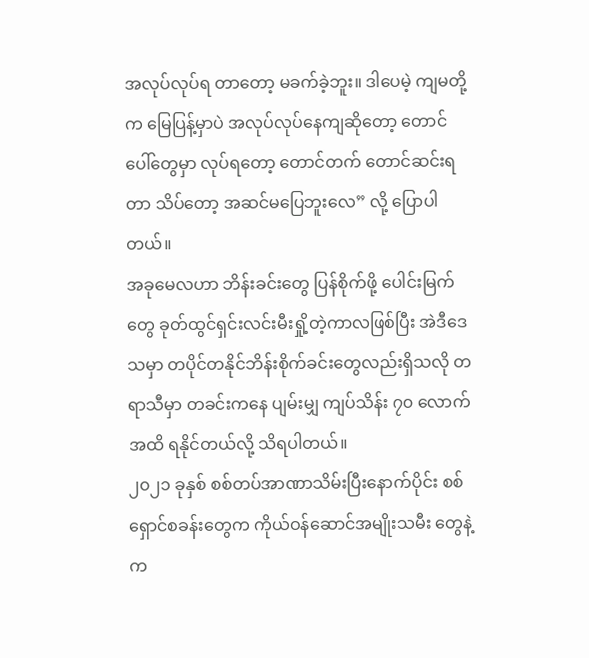အလုပ်လုပ်ရ တာတော့ မခက်ခဲ့ဘူး။ ဒါပေမဲ့ ကျမတို့က မြေပြန့်မှာပဲ အလုပ်လုပ်နေကျဆိုတော့ တောင်ပေါ်တွေမှာ လုပ်ရတော့ တောင်တက် တောင်ဆင်းရတာ သိပ်တော့ အဆင်မပြေဘူးလေ” လို့ ပြောပါတယ်။
အခုမေလဟာ ဘိန်းခင်းတွေ ပြန်စိုက်ဖို့ ပေါင်းမြက်တွေ ခုတ်ထွင်ရှင်းလင်းမီးရှို့တဲ့ကာလဖြစ်ပြီး အဲဒီဒေသမှာ တပိုင်တနိုင်ဘိန်းစိုက်ခင်းတွေလည်းရှိသလို တရာသီမှာ တခင်းကနေ ပျမ်းမျှ ကျပ်သိန်း ၇၀ လောက်အထိ ရနိုင်တယ်လို့ သိရပါတယ်။
၂၀၂၁ ခုနှစ် စစ်တပ်အာဏာသိမ်းပြီးနောက်ပိုင်း စစ်ရှောင်စခန်းတွေက ကိုယ်ဝန်ဆောင်အမျိုးသမီး တွေနဲ့ က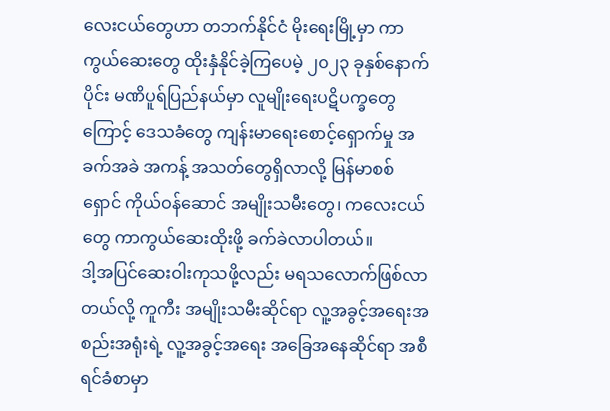လေးငယ်တွေဟာ တဘက်နိုင်ငံ မိုးရေးမြို့မှာ ကာကွယ်ဆေးတွေ ထိုးနှံနိုင်ခဲ့ကြပေမဲ့ ၂၀၂၃ ခုနှစ်နောက်ပိုင်း မဏိပူရ်ပြည်နယ်မှာ လူမျိုးရေးပဋိပက္ခတွေကြောင့် ဒေသခံတွေ ကျန်းမာရေးစောင့်ရှောက်မှု အခက်အခဲ အကန့် အသတ်တွေရှိလာလို့ မြန်မာစစ်ရှောင် ကိုယ်ဝန်ဆောင် အမျိုးသမီးတွေ၊ ကလေးငယ်တွေ ကာကွယ်ဆေးထိုးဖို့ ခက်ခဲလာပါတယ်။
ဒါ့အပြင်ဆေးဝါးကုသဖို့လည်း မရသလောက်ဖြစ်လာတယ်လို့ ကူကီး အမျိုးသမီးဆိုင်ရာ လူ့အခွင့်အရေးအစည်းအရုံးရဲ့ လူ့အခွင့်အရေး အခြေအနေဆိုင်ရာ အစီရင်ခံစာမှာ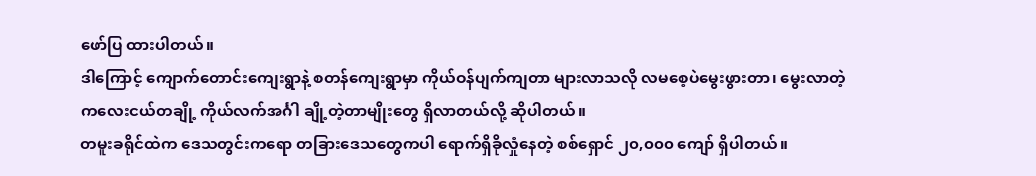ဖော်ပြ ထားပါတယ်။
ဒါကြောင့် ကျောက်တောင်းကျေးရွာနဲ့ စတန်ကျေးရွာမှာ ကိုယ်ဝန်ပျက်ကျတာ များလာသလို လမစေ့ပဲမွေးဖွားတာ၊ မွေးလာတဲ့ ကလေးငယ်တချို့ ကိုယ်လက်အင်္ဂါ ချို့တဲ့တာမျိုးတွေ ရှိလာတယ်လို့ ဆိုပါတယ်။
တမူးခရိုင်ထဲက ဒေသတွင်းကရော တခြားဒေသတွေကပါ ရောက်ရှိခိုလှုံနေတဲ့ စစ်ရှောင် ၂၀,၀၀၀ ကျော် ရှိပါတယ်။